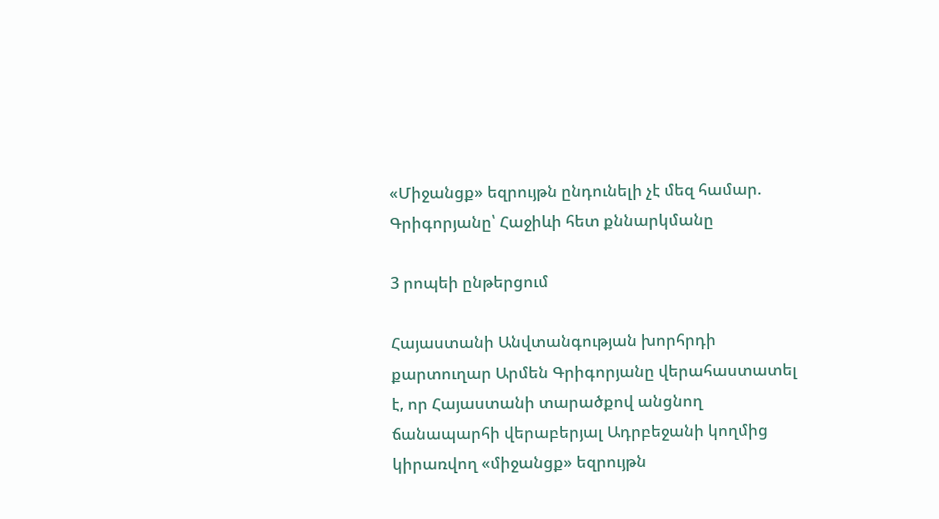«Միջանցք» եզրույթն ընդունելի չէ մեզ համար. Գրիգորյանը՝ Հաջիևի հետ քննարկմանը

3 րոպեի ընթերցում

Հայաստանի Անվտանգության խորհրդի քարտուղար Արմեն Գրիգորյանը վերահաստատել է, որ Հայաստանի տարածքով անցնող ճանապարհի վերաբերյալ Ադրբեջանի կողմից կիրառվող «միջանցք» եզրույթն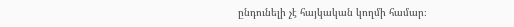ընդունելի չէ հայկական կողմի համար։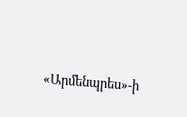«Արմենպրես»-ի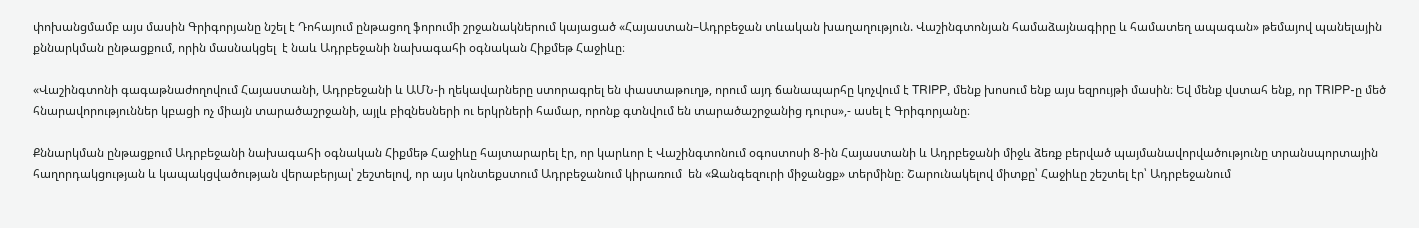փոխանցմամբ այս մասին Գրիգորյանը նշել է Դոհայում ընթացող ֆորումի շրջանակներում կայացած «Հայաստան–Ադրբեջան տևական խաղաղություն. Վաշինգտոնյան համաձայնագիրը և համատեղ ապագան» թեմայով պանելային քննարկման ընթացքում, որին մասնակցել  է նաև Ադրբեջանի նախագահի օգնական Հիքմեթ Հաջիևը։

«Վաշինգտոնի գագաթնաժողովում Հայաստանի, Ադրբեջանի և ԱՄՆ-ի ղեկավարները ստորագրել են փաստաթուղթ, որում այդ ճանապարհը կոչվում է TRIPP, մենք խոսում ենք այս եզրույթի մասին։ Եվ մենք վստահ ենք, որ TRIPP-ը մեծ հնարավորություններ կբացի ոչ միայն տարածաշրջանի, այլև բիզնեսների ու երկրների համար, որոնք գտնվում են տարածաշրջանից դուրս»,- ասել է Գրիգորյանը։

Քննարկման ընթացքում Ադրբեջանի նախագահի օգնական Հիքմեթ Հաջիևը հայտարարել էր, որ կարևոր է Վաշինգտոնում օգոստոսի 8-ին Հայաստանի և Ադրբեջանի միջև ձեռք բերված պայմանավորվածությունը տրանսպորտային հաղորդակցության և կապակցվածության վերաբերյալ՝ շեշտելով, որ այս կոնտեքստում Ադրբեջանում կիրառում  են «Զանգեզուրի միջանցք» տերմինը։ Շարունակելով միտքը՝ Հաջիևը շեշտել էր՝ Ադրբեջանում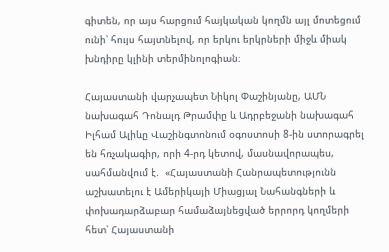գիտեն, որ այս հարցում հայկական կողմն այլ մոտեցում ունի՝ հույս հայտնելով, որ երկու երկրների միջև միակ խնդիրը կլինի տերմինոլոգիան։

Հայաստանի վարչապետ Նիկոլ Փաշինյանը, ԱՄՆ նախագահ Դոնալդ Թրամփը և Ադրբեջանի նախագահ Իլհամ Ալիևը Վաշինգտոնում օգոստոսի 8-ին ստորագրել են հռչակագիր, որի 4-րդ կետով, մասնավորապես, սահմանվում է.  «Հայաստանի Հանրապետությունն աշխատելու է Ամերիկայի Միացյալ Նահանգների և փոխադարձաբար համաձայնեցված երրորդ կողմերի հետ՝ Հայաստանի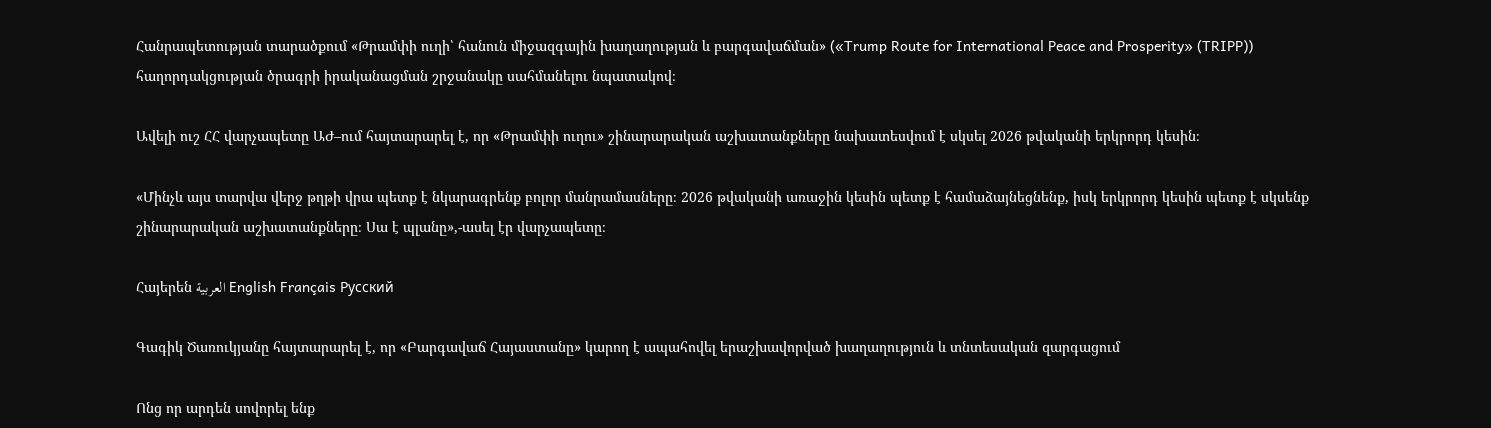Հանրապետության տարածքում «Թրամփի ուղի՝ հանուն միջազգային խաղաղության և բարգավաճման» («Trump Route for International Peace and Prosperity» (TRIPP)) հաղորդակցության ծրագրի իրականացման շրջանակը սահմանելու նպատակով։

Ավելի ուշ ՀՀ վարչապետը ԱԺ–ում հայտարարել է, որ «Թրամփի ուղու» շինարարական աշխատանքները նախատեսվում է սկսել 2026 թվականի երկրորդ կեսին։

«Մինչև այս տարվա վերջ թղթի վրա պետք է նկարագրենք բոլոր մանրամասները։ 2026 թվականի առաջին կեսին պետք է համաձայնեցնենք, իսկ երկրորդ կեսին պետք է սկսենք շինարարական աշխատանքները։ Սա է պլանը»,-ասել էր վարչապետը։

Հայերեն العربية English Français Русский

Գագիկ Ծառուկյանը հայտարարել է, որ «Բարգավաճ Հայաստանը» կարող է ապահովել երաշխավորված խաղաղություն և տնտեսական զարգացում

Ոնց որ արդեն սովորել ենք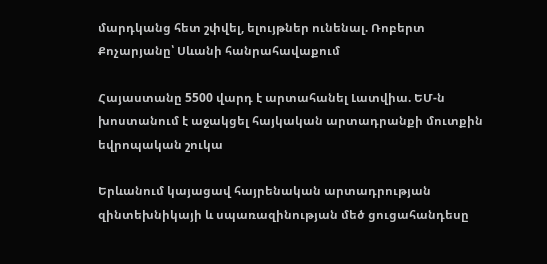մարդկանց հետ շփվել, ելույթներ ունենալ. Ռոբերտ Քոչարյանը՝ Սևանի հանրահավաքում

Հայաստանը 5500 վարդ է արտահանել Լատվիա. ԵՄ-ն խոստանում է աջակցել հայկական արտադրանքի մուտքին եվրոպական շուկա

Երևանում կայացավ հայրենական արտադրության զինտեխնիկայի և սպառազինության մեծ ցուցահանդեսը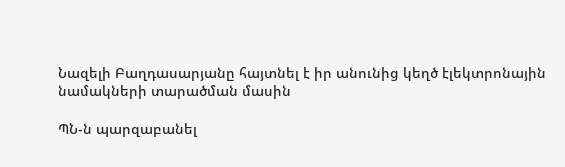Նազելի Բաղդասարյանը հայտնել է իր անունից կեղծ էլեկտրոնային նամակների տարածման մասին

ՊՆ-ն պարզաբանել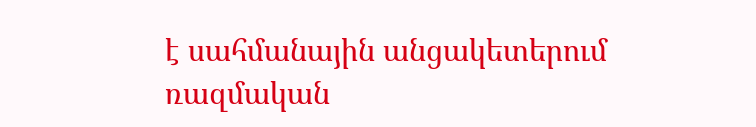է սահմանային անցակետերում ռազմական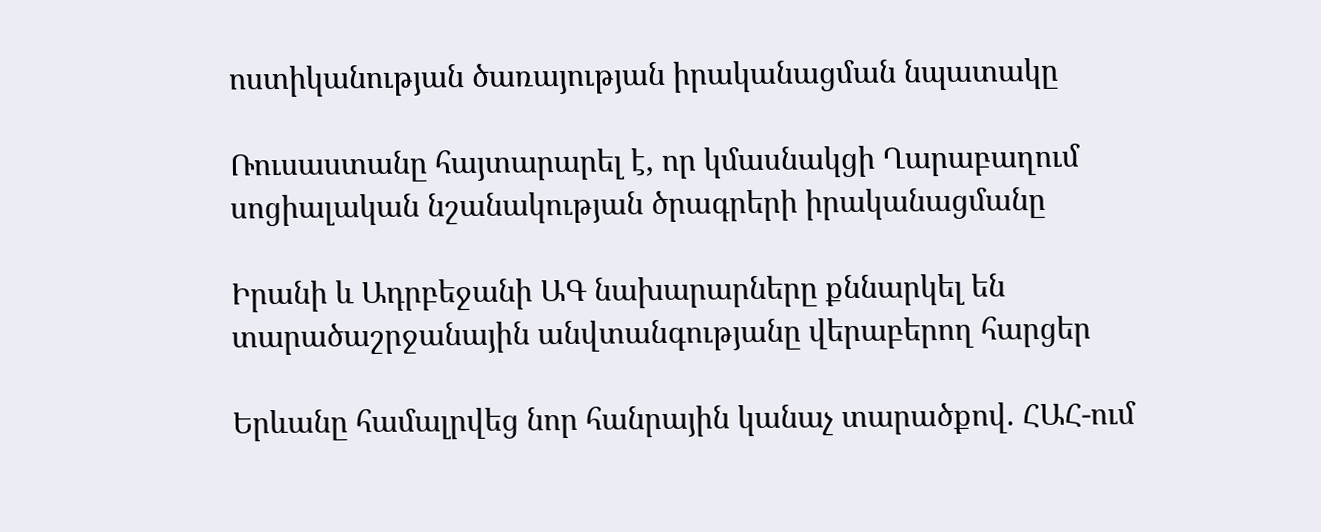ոստիկանության ծառայության իրականացման նպատակը

Ռուսաստանը հայտարարել է, որ կմասնակցի Ղարաբաղում սոցիալական նշանակության ծրագրերի իրականացմանը

Իրանի և Ադրբեջանի ԱԳ նախարարները քննարկել են տարածաշրջանային անվտանգությանը վերաբերող հարցեր

Երևանը համալրվեց նոր հանրային կանաչ տարածքով. ՀԱՀ-ում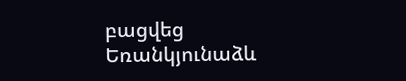բացվեց Եռանկյունաձև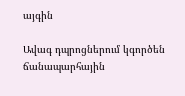այգին

Ավագ դպրոցներում կգործեն ճանապարհային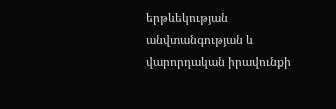երթևեկության անվտանգության և վարորդական իրավունքի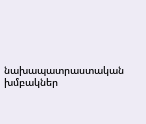նախապատրաստական խմբակներ